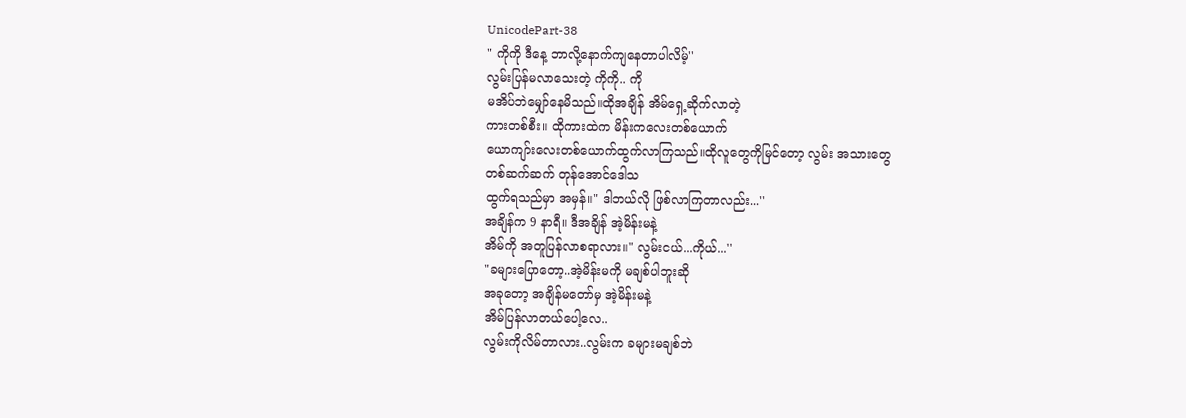UnicodePart-38
" ကိုကို ဒီနေ့ ဘာလို့နောက်ကျနေတာပါလိမ့်''
လွမ်းပြန်မလာသေးတဲ့ ကိုကို.. ကို
မအိပ်ဘဲမျှော်နေမိသည်။ထိုအချိန် အိမ်ရှေ့ဆိုက်လာတဲ့
ကားတစ်စီး။ ထိုကားထဲက မိန်းကလေးတစ်ယောက်
ယောကျာ်းလေးတစ်ယောက်ထွက်လာကြသည်။ထိုလူတွေကိုမြင်တော့ လွမ်း အသားတွေ
တစ်ဆက်ဆက် တုန်အောင်ဒေါသ
ထွက်ရသည်မှာ အမှန်။" ဒါဘယ်လို ဖြစ်လာကြတာလည်း...''
အချိန်က 9 နာရီ။ ဒီအချိန် အဲ့မိန်းမနဲ့
အိမ်ကို အတူပြန်လာစရာလား။" လွမ်းငယ်...ကိုယ်...''
"ခများပြောတော့..အဲ့မိန်းမကို မချစ်ပါဘူးဆို
အခုတော့ အချိန်မတော်မှ အဲ့မိန်းမနဲ့
အိမ်ပြန်လာတယ်ပေါ့လေ..
လွမ်းကိုလိမ်တာလား..လွမ်းက ခများမချစ်ဘဲ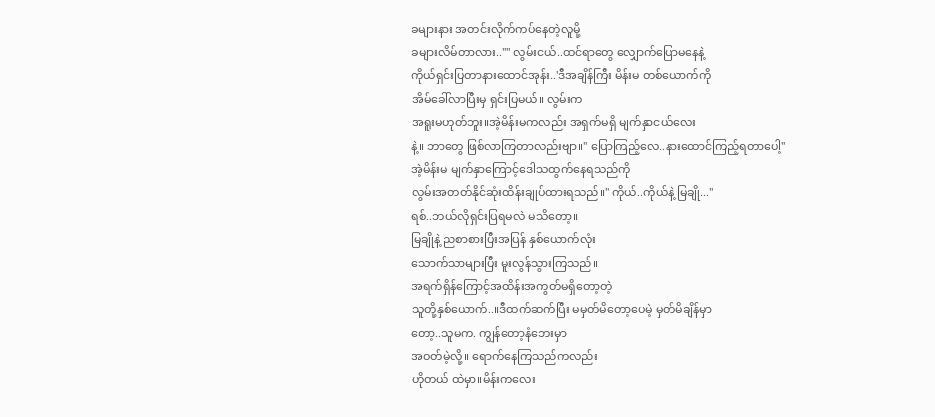ခများနား အတင်းလိုက်ကပ်နေတဲ့လူမို့
ခများလိမ်တာလား..''" လွမ်းငယ်..ထင်ရာတွေ လျှောက်ပြောမနေနဲ့
ကိုယ်ရှင်းပြတာနားထောင်အုန်း..'ဒီအချိန်ကြီး မိန်းမ တစ်ယောက်ကို
အိမ်ခေါ်လာပြီးမှ ရှင်းပြမယ်။ လွမ်းက
အရူးမဟုတ်ဘူး။အဲ့မိန်းမကလည်း အရှက်မရှိ မျက်နှာငယ်လေး
နဲ့။ ဘာတွေ ဖြစ်လာကြတာလည်းဗျာ။" ပြောကြည့်လေ..နားထောင်ကြည့်ရတာပေါ့''
အဲ့မိန်းမ မျက်နှာကြောင့်ဒေါသထွက်နေရသည်ကို
လွမ်းအတတ်နိုင်ဆုံးထိန်းချုပ်ထားရသည်။" ကိုယ်..ကိုယ်နဲ့ မြချို...''
ရစ်..ဘယ်လိုရှင်းပြရမလဲ မသိတော့။
မြချိုနဲ့ ညစာစားပြီးအပြန် နှစ်ယောက်လုံး
သောက်သာများပြီး မူးလွန်သွားကြသည်။
အရက်ရှိန်ကြောင့်အထိန်းအကွတ်မရှိတော့တဲ့
သူတို့နှစ်ယောက်..။ဒီထက်ဆက်ပြီး မမှတ်မိတော့ပေမဲ့ မှတ်မိချိန်မှာ
တော့..သူမက. ကျွန်တော့နံဘေးမှာ
အဝတ်မဲ့လို့။ ရောက်နေကြသည်ကလည်း
ဟိုတယ် ထဲမှာ။မိန်းကလေး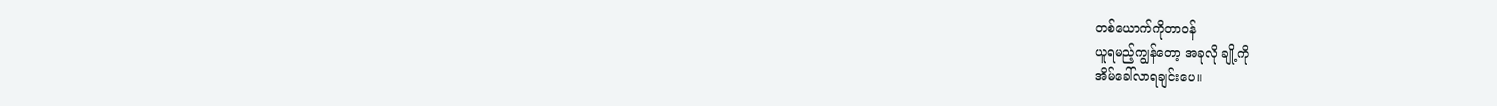တစ်ယောက်ကိုတာဝန်
ယူရမည့်ကျွန်တော့ အခုလို ချို့ကို
အိမ်ခေါ်လာရချင်းပေ။